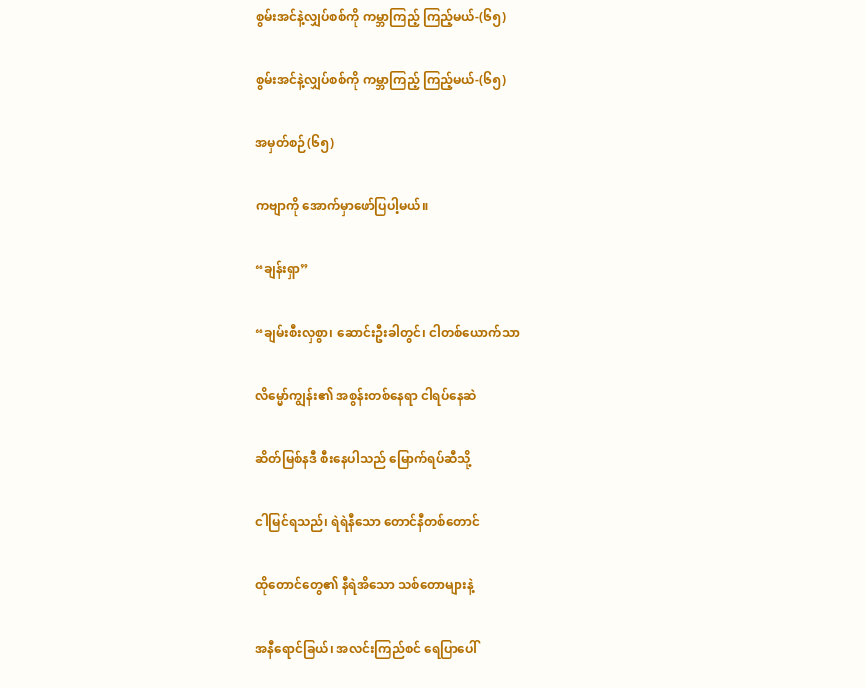စွမ်းအင်နဲ့လျှပ်စစ်ကို ကမ္ဘာကြည့် ကြည့်မယ်-(၆၅)

စွမ်းအင်နဲ့လျှပ်စစ်ကို ကမ္ဘာကြည့် ကြည့်မယ်-(၆၅)

အမှတ်စဉ်(၆၅)

ကဗျာကို အောက်မှာဖော်ပြပါ့မယ်။

“ချန်းရှာ”

“ချမ်းစီးလှစွာ၊ ဆောင်းဦးခါတွင်၊ ငါတစ်ယောက်သာ

လိမ္မော်ကျွန်း၏ အစွန်းတစ်နေရာ ငါရပ်နေဆဲ

ဆိတ်မြစ်နဒီ စီးနေပါသည် မြောက်ရပ်ဆီသို့

ငါမြင်ရသည်၊ ရဲရဲနီသော တောင်နီတစ်တောင်

ထိုတောင်တွေ၏ နီရဲအိသော သစ်တောများနဲ့

အနီရောင်ခြယ်၊ အလင်းကြည်စင် ရေပြာပေါ်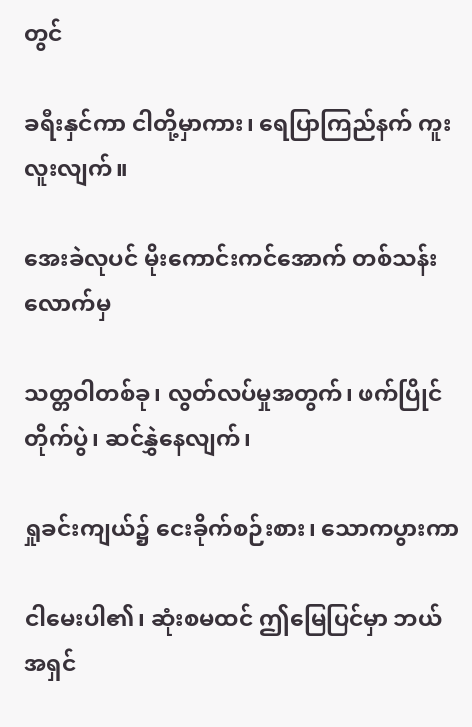တွင်

ခရီးနှင်ကာ ငါတို့မှာကား၊ ရေပြာကြည်နက် ကူးလူးလျက်။

အေးခဲလုပင် မိုးကောင်းကင်အောက် တစ်သန်းလောက်မှ

သတ္တဝါတစ်ခု၊ လွတ်လပ်မှုအတွက်၊ ဖက်ပြိုင်တိုက်ပွဲ၊ ဆင်နွှဲနေလျက်၊

ရှုခင်းကျယ်၌ ငေးခိုက်စဉ်းစား၊ သောကပွားကာ

ငါမေးပါ၏၊ ဆုံးစမထင် ဤမြေပြင်မှာ ဘယ်အရှင်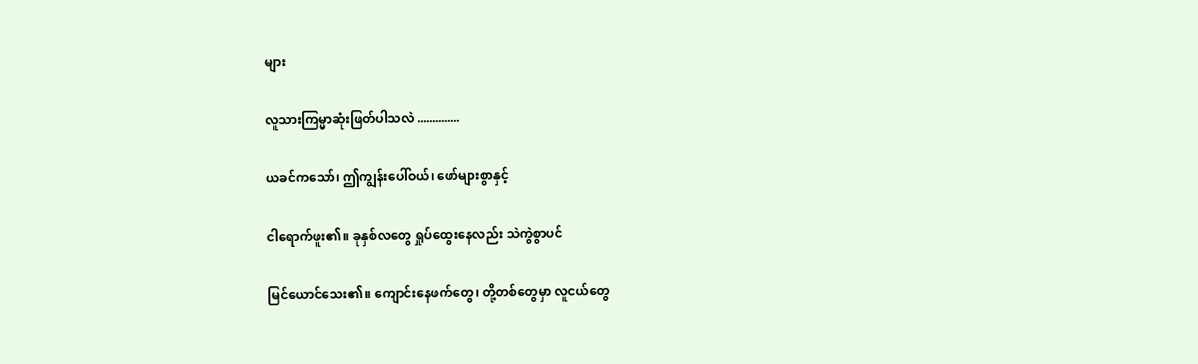များ

လူသားကြမ္မာဆုံးဖြတ်ပါသလဲ ..............

ယခင်ကသော်၊ ဤကျွန်းပေါ်ဝယ်၊ ဖော်များစွာနှင့်

ငါရောက်ဖူး၏။ ခုနှစ်လတွေ ရှုပ်ထွေးနေလည်း သဲကွဲစွာပင်

မြင်ယောင်သေး၏။ ကျောင်းနေဖက်တွေ၊ တို့တစ်တွေမှာ လူငယ်တွေ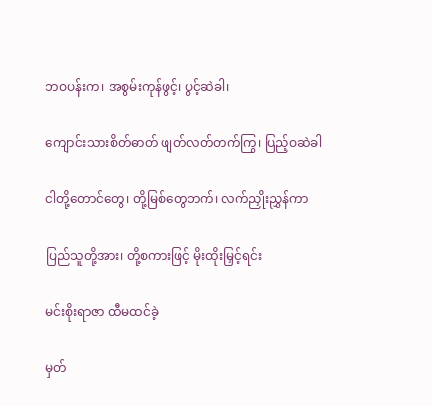ဘဝပန်းက၊ အစွမ်းကုန်ဖွင့်၊ ပွင့်ဆဲခါ၊

ကျောင်းသားစိတ်ဓာတ် ဖျတ်လတ်တက်ကြွ၊ ပြည့်ဝဆဲခါ

ငါတို့တောင်တွေ၊ တို့မြစ်တွေဘက်၊ လက်ညှိုးညွှန်ကာ

ပြည်သူတို့အား၊ တို့စကားဖြင့် မိုးထိုးမြှင့်ရင်း

မင်းစိုးရာဇာ ထီမထင်ခဲ့

မှတ်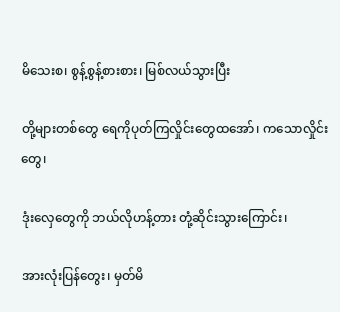မိသေးစ၊ စွန့်စွန့်စားစား၊ မြစ်လယ်သွားပြီး

တို့များတစ်တွေ ရေကိုပုတ်ကြလှိုင်းတွေထအော်၊ ကသောလှိုင်းတွေ၊

ဒုံးလှေတွေကို ဘယ်လိုဟန့်တား တုံ့ဆိုင်းသွားကြောင်း၊

အားလုံးပြန်တွေး၊ မှတ်မိ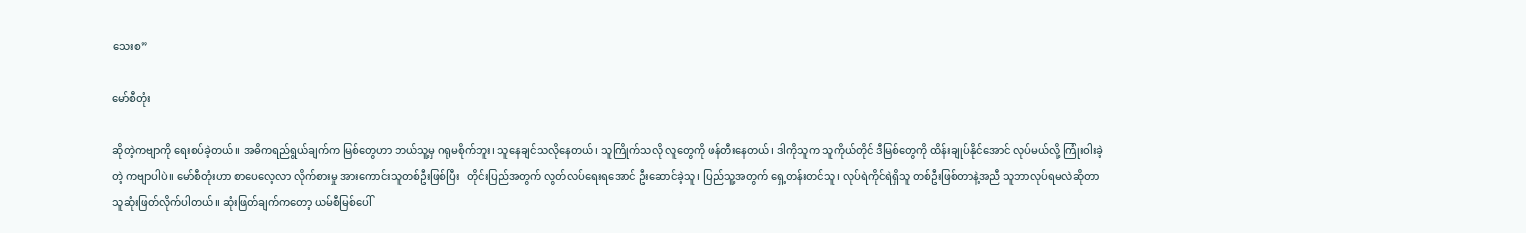သေးစ”

မော်စီတုံး

ဆိုတဲ့ကဗျာကို ရေးစပ်ခဲ့တယ်။ အဓိကရည်ရွယ်ချက်က မြစ်တွေဟာ ဘယ်သူ့မှ ဂရုမစိုက်ဘူး၊ သူနေချင်သလိုနေတယ်၊ သူကြိုက်သလို လူတွေကို ဖန်တီးနေတယ်၊ ဒါကိုသူက သူကိုယ်တိုင် ဒီမြစ်တွေကို ထိန်းချုပ်နိုင်အောင် လုပ်မယ်လို့ ကြုံးဝါးခဲ့တဲ့ ကဗျာပါပဲ။ မော်စီတုံးဟာ စာပေလေ့လာ လိုက်စားမှု အားကောင်းသူတစ်ဦးဖြစ်ပြီး   တိုင်းပြည်အတွက် လွတ်လပ်ရေးရအောင် ဦးဆောင်ခဲ့သူ၊ ပြည်သူ့အတွက် ရှေ့တန်းတင်သူ၊ လုပ်ရဲကိုင်ရဲရှိသူ တစ်ဦးဖြစ်တာနဲ့အညီ သူဘာလုပ်ရမလဲဆိုတာ သူဆုံးဖြတ်လိုက်ပါတယ်။ ဆုံးဖြတ်ချက်ကတော့ ယမ်စီမြစ်ပေါ်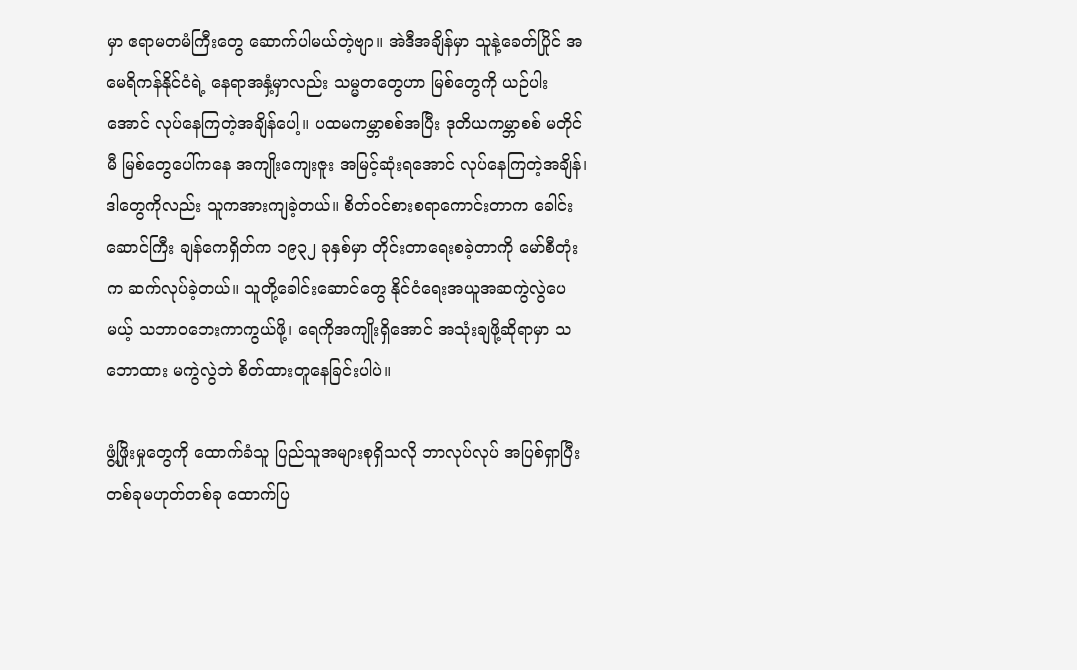မှာ ဧရာမတမံကြီးတွေ ဆောက်ပါမယ်တဲ့ဗျာ။ အဲဒီအချိန်မှာ သူနဲ့ခေတ်ပြိုင် အမေရိကန်နိုင်ငံရဲ့ နေရာအနှံ့မှာလည်း သမ္မတတွေဟာ မြစ်တွေကို ယဉ်ပါးအောင် လုပ်နေကြတဲ့အချိန်ပေါ့။ ပထမကမ္ဘာစစ်အပြီး ဒုတိယကမ္ဘာစစ် မတိုင်မီ မြစ်တွေပေါ်ကနေ အကျိုးကျေးဇူး အမြင့်ဆုံးရအောင် လုပ်နေကြတဲ့အချိန်၊ ဒါတွေကိုလည်း သူကအားကျခဲ့တယ်။ စိတ်ဝင်စားစရာကောင်းတာက ခေါင်းဆောင်ကြီး ချန်ကေရှိတ်က ၁၉၃၂ ခုနှစ်မှာ တိုင်းတာရေးစခဲ့တာကို မော်စီတုံးက ဆက်လုပ်ခဲ့တယ်။ သူတို့ခေါင်းဆောင်တွေ နိုင်ငံရေးအယူအဆကွဲလွဲပေမယ့် သဘာဝဘေးကာကွယ်ဖို့၊ ရေကိုအကျိုးရှိအောင် အသုံးချဖို့ဆိုရာမှာ သဘောထား မကွဲလွဲဘဲ စိတ်ထားတူနေခြင်းပါပဲ။

ဖွံ့ဖြိုးမှုတွေကို ထောက်ခံသူ ပြည်သူအများစုရှိသလို ဘာလုပ်လုပ် အပြစ်ရှာပြီး တစ်ခုမဟုတ်တစ်ခု ထောက်ပြ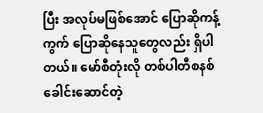ပြီး အလုပ်မဖြစ်အောင် ပြောဆိုကန့်ကွက် ပြောဆိုနေသူတွေလည်း ရှိပါတယ်။ မော်စီတုံးလို တစ်ပါတီစနစ် ခေါင်းဆောင်တဲ့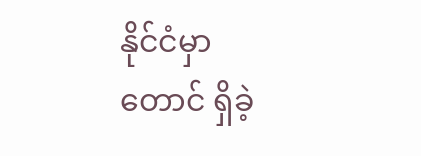နိုင်ငံမှာတောင် ရှိခဲ့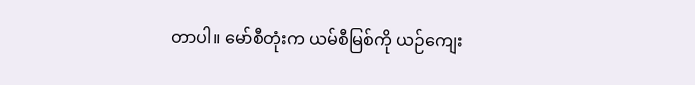တာပါ။ မော်စီတုံးက ယမ်စီမြစ်ကို ယဉ်ကျေး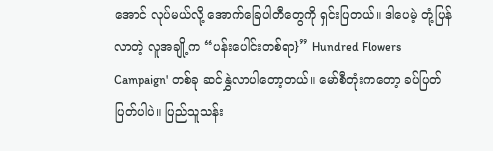အောင် လုပ်မယ်လို့ အောက်ခြေပါတီတွေကို ရှင်းပြတယ်။ ဒါပေမဲ့ တုံ့ပြန်လာတဲ့ လူအချို့က “ပန်းပေါင်းတစ်ရာ}” Hundred Flowers Campaign' တစ်ခု ဆင်နွှဲလာပါတော့တယ်။ မော်စီတုံးကတော့ ခပ်ပြတ်ပြတ်ပါပဲ။ ပြည်သူသန်း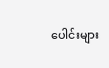ပေါင်းများ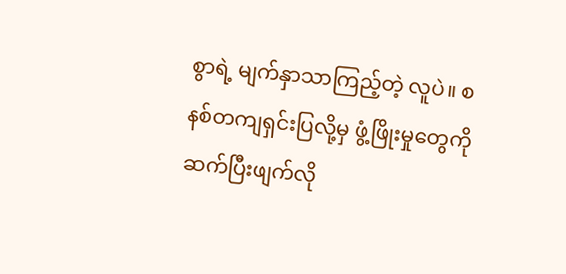စွာရဲ့ မျက်နှာသာကြည့်တဲ့ လူပဲ။ စနစ်တကျရှင်းပြလို့မှ ဖွံ့ဖြိုးမှုတွေကို ဆက်ပြီးဖျက်လို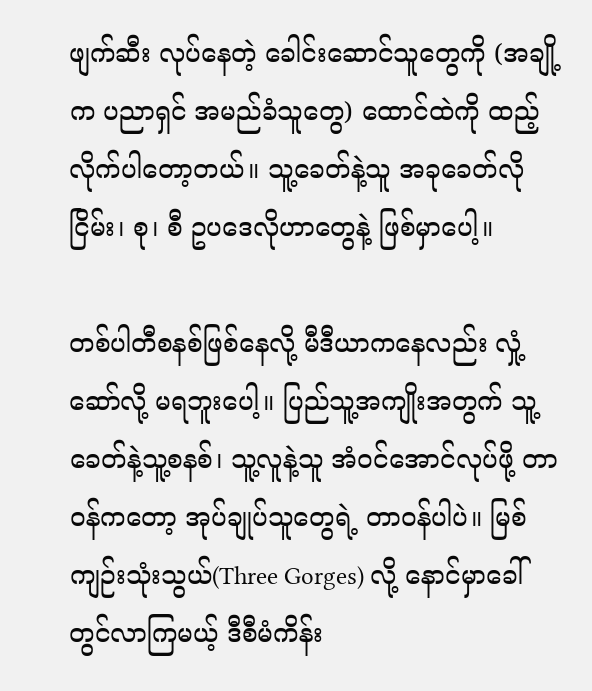ဖျက်ဆီး လုပ်နေတဲ့ ခေါင်းဆောင်သူတွေကို (အချို့က ပညာရှင် အမည်ခံသူတွေ) ထောင်ထဲကို ထည့်လိုက်ပါတော့တယ်။ သူ့ခေတ်နဲ့သူ အခုခေတ်လို ငြိမ်း၊ စု၊ စီ ဥပဒေလိုဟာတွေနဲ့ ဖြစ်မှာပေါ့။

တစ်ပါတီစနစ်ဖြစ်နေလို့ မီဒီယာကနေလည်း လှုံ့ဆော်လို့ မရဘူးပေါ့။ ပြည်သူ့အကျိုးအတွက် သူ့ခေတ်နဲ့သူ့စနစ်၊ သူ့လူနဲ့သူ အံဝင်အောင်လုပ်ဖို့ တာဝန်ကတော့ အုပ်ချုပ်သူတွေရဲ့ တာဝန်ပါပဲ။ မြစ်ကျဉ်းသုံးသွယ်(Three Gorges) လို့ နောင်မှာခေါ်တွင်လာကြမယ့် ဒီစီမံကိန်း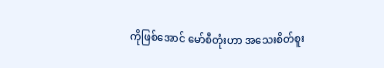ကိုဖြစ်အောင် မော်စီတုံးဟာ အသေးစိတ်စူး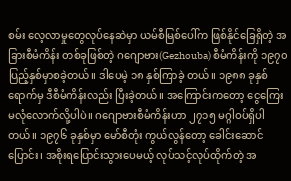စမ်း လေ့လာမှုတွေလုပ်နေဆဲမှာ ယမ်စီမြစ်ပေါ်က ဖြစ်နိုင်ခြေရှိတဲ့ အခြားစီမံကိန်း တစ်ခုဖြစ်တဲ့ ဂဂျောဗား(Gezhouba) စီမံကိန်းကို ၁၉၇၀ ပြည့်နှစ်မှာစခဲ့တယ်။ ဒါပေမဲ့ ၁၈ နှစ်ကြာခဲ့ တယ်။ ၁၉၈၈ ခုနှစ်ရောက်မှ ဒီစီမံကိန်းလည်း ပြီးခဲ့တယ်။ အကြောင်းကတော့ ငွေကြေး မလုံလောက်လို့ပါပဲ။ ဂဂျောဗားစီမံကိန်းဟာ ၂၇၁၅ မဂ္ဂါဝပ်ရှိပါတယ်။ ၁၉၇၆ ခုနှစ်မှာ မော်စီတုံး ကွယ်လွန်တော့ ခေါင်းဆောင်ပြောင်း၊ အစိုးရပြောင်းသွားပေမယ့် လုပ်သင့်လုပ်ထိုက်တဲ့ အ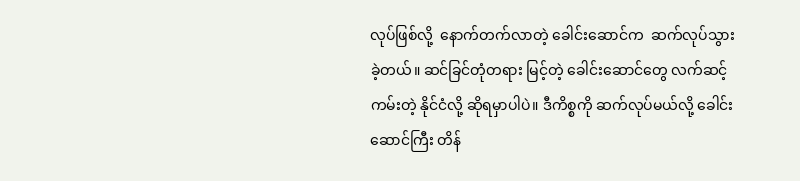လုပ်ဖြစ်လို့  နောက်တက်လာတဲ့ ခေါင်းဆောင်က  ဆက်လုပ်သွားခဲ့တယ်။ ဆင်ခြင်တုံတရား မြင့်တဲ့ ခေါင်းဆောင်တွေ လက်ဆင့်ကမ်းတဲ့ နိုင်ငံလို့ ဆိုရမှာပါပဲ။ ဒီကိစ္စကို ဆက်လုပ်မယ်လို့ ခေါင်းဆောင်ကြီး တိန်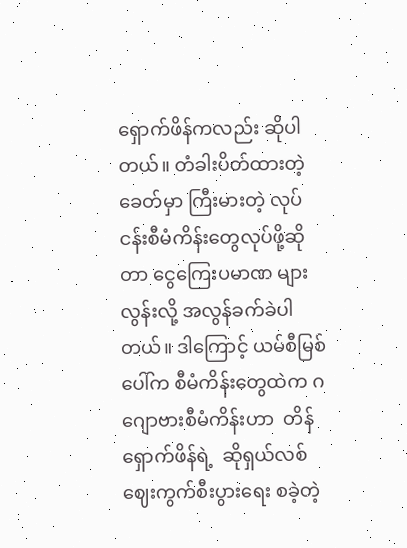ရှောက်ဖိန်ကလည်း ဆိုပါတယ်။ တံခါးပိတ်ထားတဲ့ခေတ်မှာ ကြီးမားတဲ့ လုပ်ငန်းစီမံကိန်းတွေလုပ်ဖို့ဆိုတာ ငွေကြေးပမာဏ များလွန်းလို့ အလွန်ခက်ခဲပါတယ်။ ဒါကြောင့် ယမ်စီမြစ်ပေါ်က စီမံကိန်းတွေထဲက ဂဂျောဗားစီမံကိန်းဟာ  တိန်ရှောက်ဖိန်ရဲ့  ဆိုရှယ်လစ်ဈေးကွက်စီးပွားရေး စခဲ့တဲ့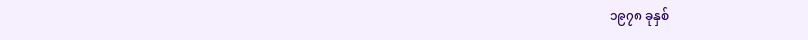၁၉၇၈ ခုနှစ်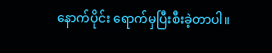နောက်ပိုင်း ရောက်မှပြီးစီးခဲ့တာပါ။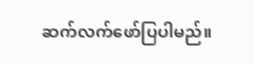ဆက်လက်ဖော်ပြပါမည်။